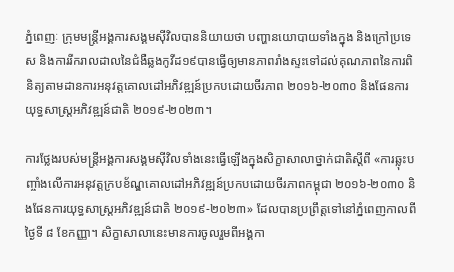ភ្នំពេញៈ ក្រុមមន្ត្រីអង្គការសង្គមស៊ីវិលបាននិយាយថា បញ្ហានយោបាយទាំងក្នុង និងក្រៅប្រទេស និងការរីករាលដាលនៃជំងឺឆ្លងកូវីដ១៩បានធ្វើឲ្យមានភាពរាំងស្ទះទៅដល់គុណភាពនៃការពិនិត្យតាមដានការអនុវត្តគោលដៅអភិវឌ្ឍន៍ប្រកបដោយចីរភាព ២០១៦-២០៣០ និងផែនការយុទ្ធសាស្ត្រអភិវឌ្ឍន៍ជាតិ ២០១៩-២០២៣។

ការថ្លែងរបស់មន្ត្រីអង្គការសង្គមស៊ីវិលទាំងនេះធ្វើឡើងក្នុងសិក្ខាសាលាថ្នាក់ជាតិស្ដីពី «ការឆ្លុះបញ្ចាំងលើការអនុវត្តក្របខ័ណ្ឌគោលដៅអភិវឌ្ឍន៍ប្រកបដោយចីរភាពកម្ពុជា ២០១៦-២០៣០ និងផែនការយុទ្ធសាស្ត្រអភិវឌ្ឍន៍ជាតិ ២០១៩-២០២៣» ដែលបានប្រព្រឹត្តទៅនៅភ្នំពេញកាលពីថ្ងៃទី ៨ ខែកញ្ញា។ សិក្ខាសាលានេះមានការចូលរួមពីអង្គកា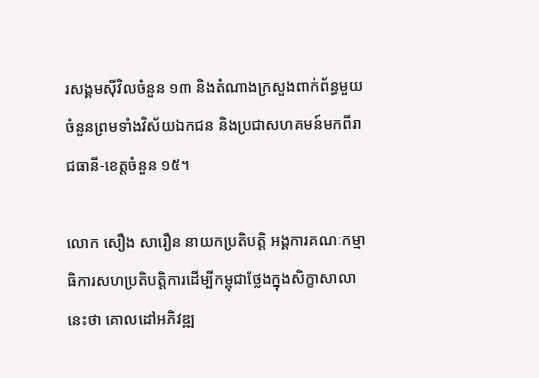រសង្គមស៊ីវិលចំនួន ១៣ និងតំណាងក្រសួងពាក់ព័ន្ធមួយចំនួនព្រមទាំងវិស័យឯកជន និងប្រជាសហគមន៍មកពីរាជធានី-ខេត្តចំនួន ១៥។

លោក សឿង សារឿន នាយកប្រតិបត្តិ អង្គការគណៈកម្មាធិការសហប្រតិបត្តិការដើម្បីកម្ពុជាថ្លែងក្នុងសិក្ខាសាលានេះថា គោលដៅអភិវឌ្ឍ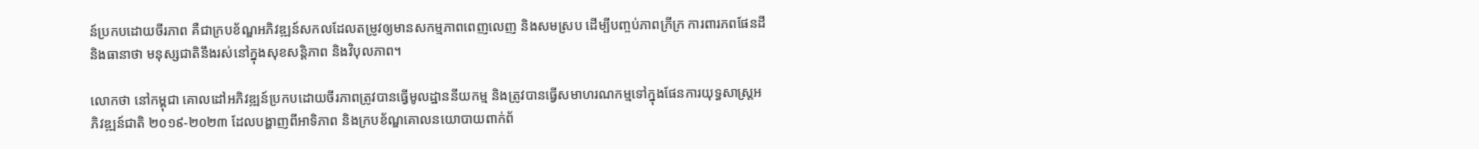ន៍ប្រកបដោយចីរភាព គឺជាក្របខ័ណ្ឌអភិវឌ្ឍន៍សកលដែលតម្រូវឲ្យមានសកម្មភាពពេញលេញ និងសមស្រប ដើម្បីបញ្ចប់ភាពក្រីក្រ ការពារភពផែនដី និងធានាថា មនុស្សជាតិនឹងរស់នៅក្នុងសុខសន្តិភាព និងវិបុលភាព។

លោកថា នៅកម្ពុជា គោលដៅអភិវឌ្ឍន៍ប្រកបដោយចីរភាពត្រូវបានធ្វើមូលដ្ឋាននីយកម្ម និងត្រូវបានធ្វើសមាហរណកម្មទៅក្នុងផែនការយុទ្ធសាស្ត្រអភិវឌ្ឍន៍ជាតិ ២០១៩-២០២៣ ដែលបង្ហាញពីអាទិភាព និងក្របខ័ណ្ឌគោលនយោបាយពាក់ព័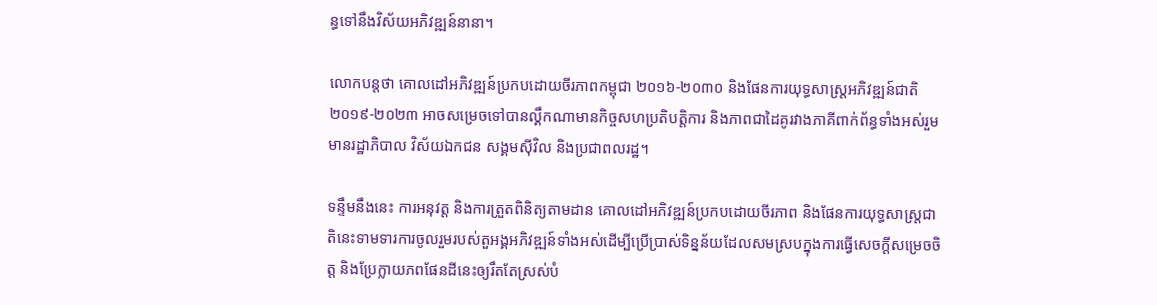ន្ធទៅនឹងវិស័យអភិវឌ្ឍន៍នានា។

លោកបន្តថា គោលដៅអភិវឌ្ឍន៍ប្រកបដោយចីរភាពកម្ពុជា ២០១៦-២០៣០ និងផែនការយុទ្ធសាស្ត្រអភិវឌ្ឍន៍ជាតិ ២០១៩-២០២៣ អាចសម្រេចទៅបានល្គឹកណាមានកិច្ចសហប្រតិបត្តិការ និងភាពជាដៃគូរវាងភាគីពាក់ព័ន្ធទាំងអស់រួមមានរដ្ឋាភិបាល វិស័យឯកជន សង្គមស៊ីវិល និងប្រជាពលរដ្ឋ។

ទន្ទឹមនឹងនេះ ការអនុវត្ត និងការត្រួតពិនិត្យតាមដាន គោលដៅអភិវឌ្ឍន៍ប្រកបដោយចីរភាព និងផែនការយុទ្ធសាស្ត្រជាតិនេះទាមទារការចូលរួមរបស់តួអង្គអភិវឌ្ឍន៍ទាំងអស់ដើម្បីប្រើប្រាស់ទិន្នន័យដែលសមស្របក្នុងការធ្វើសេចក្ដីសម្រេចចិត្ត និងប្រែក្លាយភពផែនដីនេះឲ្យរឹតតែស្រស់បំ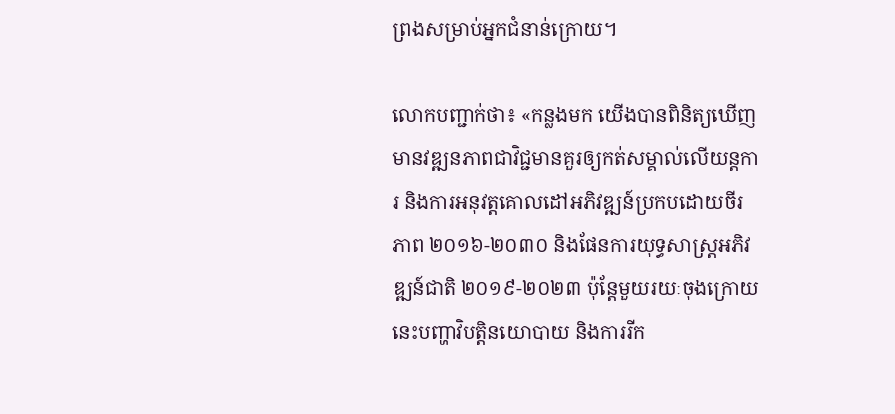ព្រងសម្រាប់អ្នកជំនាន់ក្រោយ។

លោកបញ្ជាក់ថា៖ «កន្លងមក យើងបានពិនិត្យឃើញមានវឌ្ឍនភាពជាវិជ្ជមានគួរឲ្យកត់សម្គាល់លើយន្តការ និងការអនុវត្តគោលដៅអភិវឌ្ឍន៍ប្រកបដោយចីរភាព ២០១៦-២០៣០ និងផែនការយុទ្ធសាស្ត្រអភិវឌ្ឍន៍ជាតិ ២០១៩-២០២៣ ប៉ុន្តែមួយរយៈចុងក្រោយនេះបញ្ហាវិបត្តិនយោបាយ និងការរីក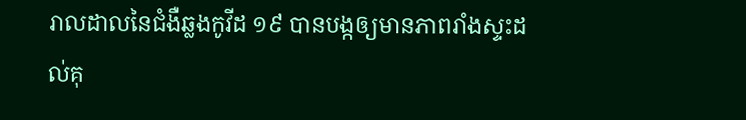រាលដាលនៃជំងឺឆ្លងកូវីដ ១៩ បានបង្កឲ្យមានភាពរាំងស្ទះដល់គុ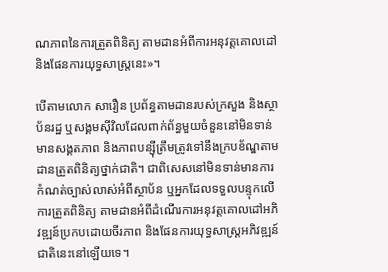ណភាពនៃការត្រួតពិនិត្យ តាមដានអំពីការអនុវត្តគោលដៅ និងផែនការយុទ្ធសាស្ត្រនេះ»។

បើតាមលោក សារឿន ប្រព័ន្ធតាមដានរបស់ក្រសួង និងស្ថាប័នរដ្ឋ ឬសង្គមស៊ីវិលដែលពាក់ព័ន្ធមួយចំនួននៅមិនទាន់មានសង្គតភាព និងភាពបន្ស៊ីត្រឹមត្រូវទៅនឹងក្របខ័ណ្ឌតាមដានត្រួតពិនិត្យថ្នាក់ជាតិ។ ជាពិសេសនៅមិនទាន់មានការកំណត់ច្បាស់លាស់អំពីស្ថាប័ន ឬអ្នកដែលទទួលបន្ទុកលើការត្រួតពិនិត្យ តាមដានអំពីដំណើរការអនុវត្តគោលដៅអភិវឌ្ឍន៍ប្រកបដោយចីរភាព និងផែនការយុទ្ធសាស្ត្រអភិវឌ្ឍន៍ជាតិនេះនៅឡើយទេ។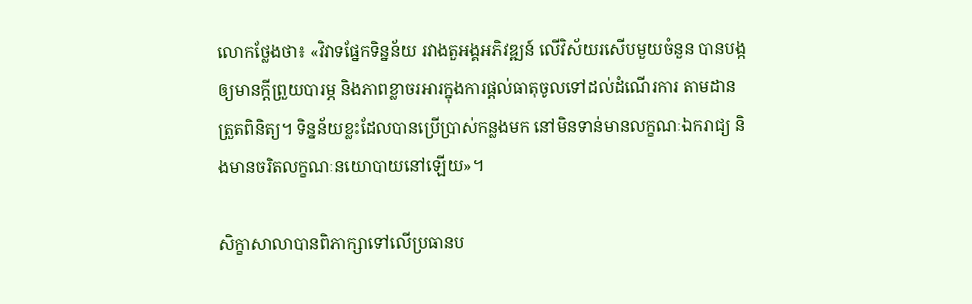លោកថ្លែងថា៖ «វិវាទផ្នែកទិន្នន័យ រវាងតួអង្គអភិវឌ្ឍន៍ លើវិស័យរសើបមួយចំនួន បានបង្កឲ្យមានក្ដីព្រួយបារម្ភ និងភាពខ្លាចរអារក្នុងការផ្ដល់ធាតុចូលទៅដល់ដំណើរការ តាមដានត្រួតពិនិត្យ។ ទិន្នន័យខ្លះដែលបានប្រើប្រាស់កន្លងមក នៅមិនទាន់មានលក្ខណៈឯករាជ្យ និងមានចរិតលក្ខណៈនយោបាយនៅឡើយ»។

សិក្ខាសាលាបានពិភាក្សាទៅលើប្រធានប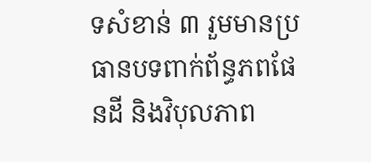ទសំខាន់ ៣ រួមមានប្រធានបទពាក់ព័ន្ធភពផែនដី និងវិបុលភាព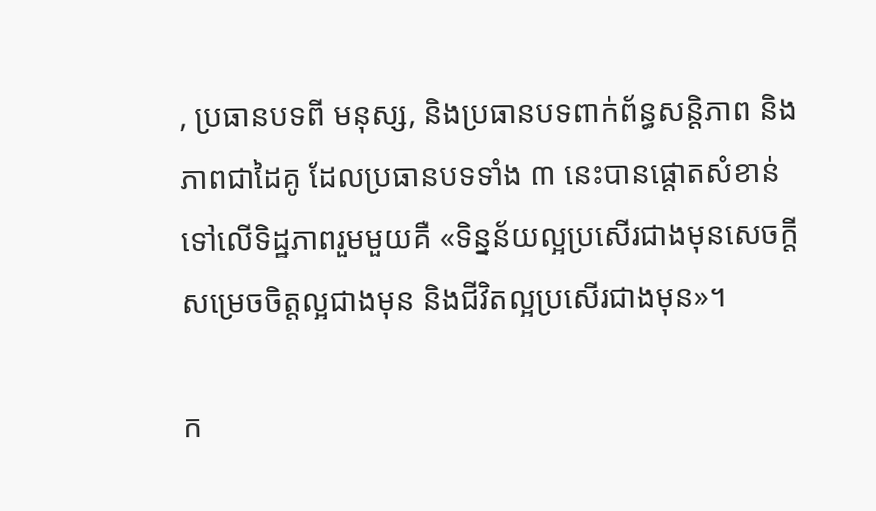, ប្រធានបទពី មនុស្ស, និងប្រធានបទពាក់ព័ន្ធសន្តិភាព និងភាពជាដៃគូ ដែលប្រធានបទទាំង ៣ នេះបានផ្ដោតសំខាន់ទៅលើទិដ្ឋភាពរួមមួយគឺ «ទិន្នន័យល្អប្រសើរជាងមុនសេចក្ដីសម្រេចចិត្តល្អជាងមុន និងជីវិតល្អប្រសើរជាងមុន»។

ក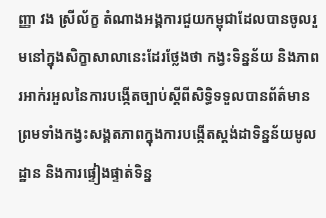ញ្ញា វង ស្រីល័ក្ខ តំណាងអង្គការជួយកម្ពុជាដែលបានចូលរួមនៅក្នុងសិក្ខាសាលានេះដែរថ្លែងថា កង្វះទិន្នន័យ និងភាពរអាក់រអួលនៃការបង្កើតច្បាប់ស្ដីពីសិទ្ធិទទួលបានព័ត៌មាន ព្រមទាំងកង្វះសង្គតភាពក្នុងការបង្កើតស្ដង់ដាទិន្នន័យមូលដ្ឋាន និងការផ្ទៀងផ្ទាត់ទិន្ន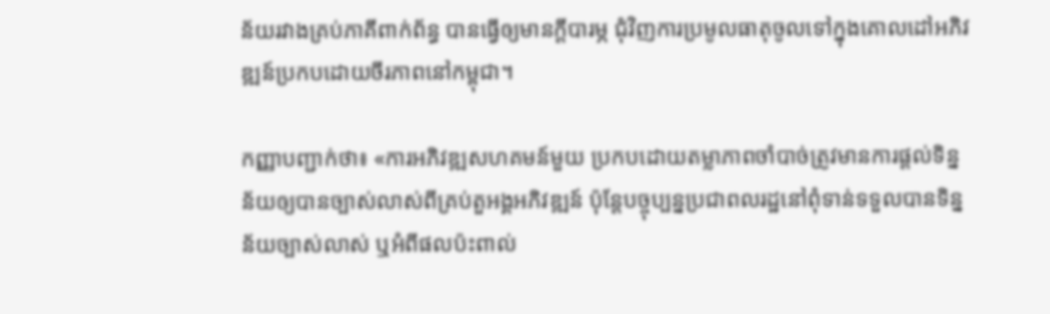ន័យរវាងគ្រប់ភាគីពាក់ព័ន្ធ បានធ្វើឲ្យមានក្ដីបារម្ភ ជុំវិញការប្រមូលធាតុចូលទៅក្នុងគោលដៅអភិវឌ្ឍន៍ប្រកបដោយចីរភាពនៅកម្ពុជា។

កញ្ញាបញ្ជាក់ថា៖ «ការអភិវឌ្ឍសហគមន៍មួយ ប្រកបដោយតម្លាភាពចាំបាច់ត្រូវមានការផ្ដល់ទិន្នន័យឲ្យបានច្បាស់លាស់ពីគ្រប់តួអង្គអភិវឌ្ឍន៍ ប៉ុន្តែបច្ចុប្បន្នប្រជាពលរដ្ឋនៅពុំទាន់ទទួលបានទិន្នន័យច្បាស់លាស់ ឬអំពីផលប៉ះពាល់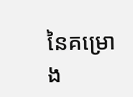នៃគម្រោង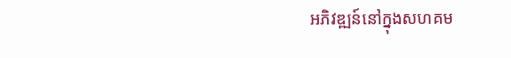អភិវឌ្ឍន៍នៅក្នុងសហគម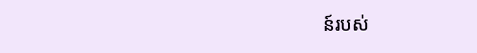ន៍របស់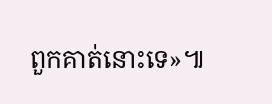ពួកគាត់នោះទេ»៕